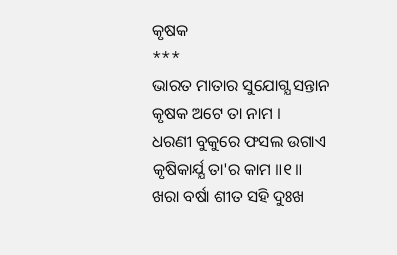କୃଷକ
***
ଭାରତ ମାତାର ସୁଯୋଗ୍ଯ ସନ୍ତାନ
କୃଷକ ଅଟେ ତା ନାମ ।
ଧରଣୀ ବୁକୁରେ ଫସଲ ଉଗାଏ
କୃଷିକାର୍ଯ୍ଯ ତା'ର କାମ ॥୧॥
ଖରା ବର୍ଷା ଶୀତ ସହି ଦୁଃଖ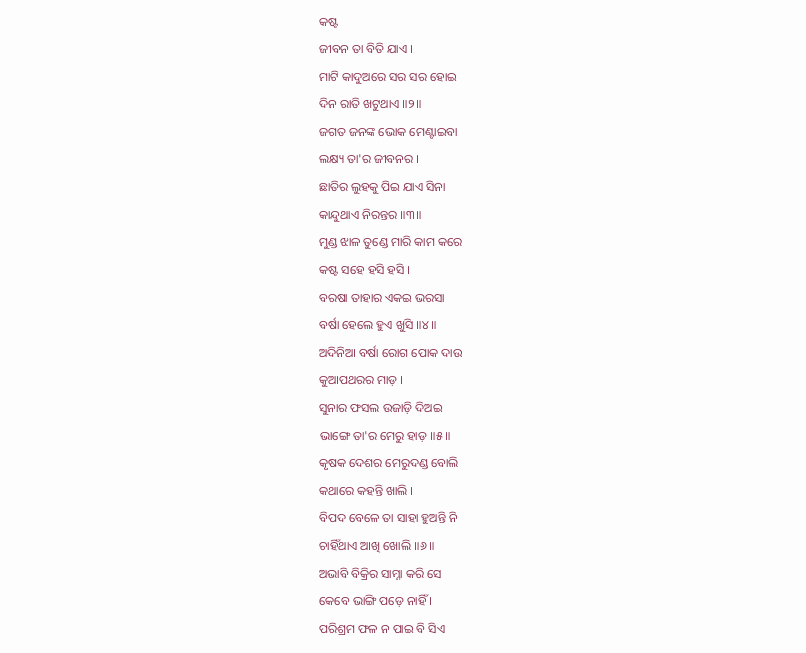କଷ୍ଟ
ଜୀବନ ତା ବିତି ଯାଏ ।
ମାଟି କାଦୁଅରେ ସର ସର ହୋଇ
ଦିନ ରାତି ଖଟୁଥାଏ ॥୨॥
ଜଗତ ଜନଙ୍କ ଭୋକ ମେଣ୍ଟାଇବା
ଲକ୍ଷ୍ୟ ତା'ର ଜୀବନର ।
ଛାତିର ଲୁହକୁ ପିଇ ଯାଏ ସିନା
କାନ୍ଦୁଥାଏ ନିରନ୍ତର ॥୩॥
ମୁଣ୍ଡ ଝାଳ ତୁଣ୍ଡେ ମାରି କାମ କରେ
କଷ୍ଟ ସହେ ହସି ହସି ।
ବରଷା ତାହାର ଏକଇ ଭରସା
ବର୍ଷା ହେଲେ ହୁଏ ଖୁସି ॥୪॥
ଅଦିନିଆ ବର୍ଷା ରୋଗ ପୋକ ଦାଉ
କୁଆପଥରର ମାଡ଼ ।
ସୁନାର ଫସଲ ଉଜାଡ଼ି ଦିଅଇ
ଭାଙ୍ଗେ ତା'ର ମେରୁ ହାଡ଼ ॥୫॥
କୃଷକ ଦେଶର ମେରୁଦଣ୍ଡ ବୋଲି
କଥାରେ କହନ୍ତି ଖାଲି ।
ବିପଦ ବେଳେ ତା ସାହା ହୁଅନ୍ତି ନି
ଚାହିଁଥାଏ ଆଖି ଖୋଲି ॥୬॥
ଅଭାବି ବିକ୍ରିର ସାମ୍ନା କରି ସେ
କେବେ ଭାଙ୍ଗି ପଡ଼େ ନାହିଁ ।
ପରିଶ୍ରମ ଫଳ ନ ପାଇ ବି ସିଏ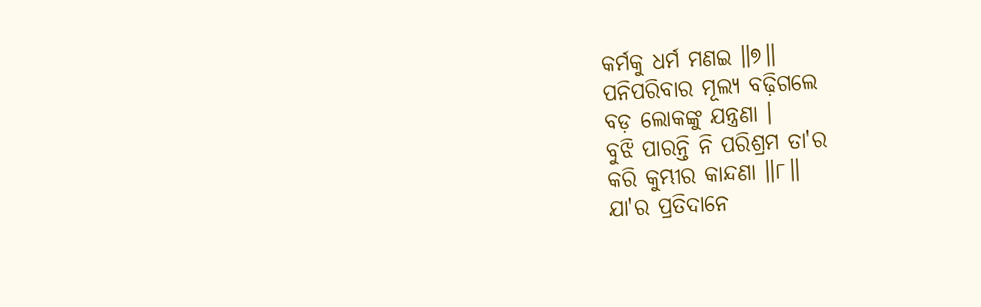କର୍ମକୁ ଧର୍ମ ମଣଇ ॥୭॥
ପନିପରିବାର ମୂଲ୍ୟ ବଢ଼ିଗଲେ
ବଡ଼ ଲୋକଙ୍କୁ ଯନ୍ତ୍ରଣା ।
ବୁଝି ପାରନ୍ତି ନି ପରିଶ୍ରମ ତା'ର
କରି କୁମ୍ଭୀର କାନ୍ଦଣା ॥୮॥
ଯା'ର ପ୍ରତିଦାନେ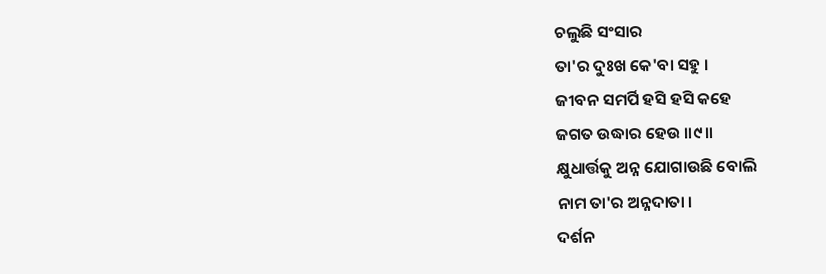ଚଲୁଛି ସଂସାର
ତା'ର ଦୁଃଖ କେ'ବା ସହୁ ।
ଜୀବନ ସମର୍ପି ହସି ହସି କହେ
ଜଗତ ଉଦ୍ଧାର ହେଉ ॥୯॥
କ୍ଷୁଧାର୍ତ୍ତକୁ ଅନ୍ନ ଯୋଗାଉଛି ବୋଲି
ନାମ ତା'ର ଅନ୍ନଦାତା ।
ଦର୍ଶନ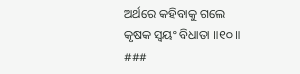ଅର୍ଥରେ କହିବାକୁ ଗଲେ
କୃଷକ ସ୍ବୟଂ ବିଧାତା ॥୧୦॥
###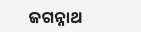ଜଗନ୍ନାଥ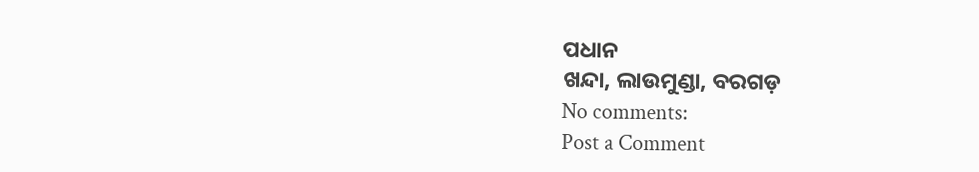ପଧାନ
ଖନ୍ଦା, ଲାଉମୁଣ୍ଡା, ବରଗଡ଼
No comments:
Post a Comment